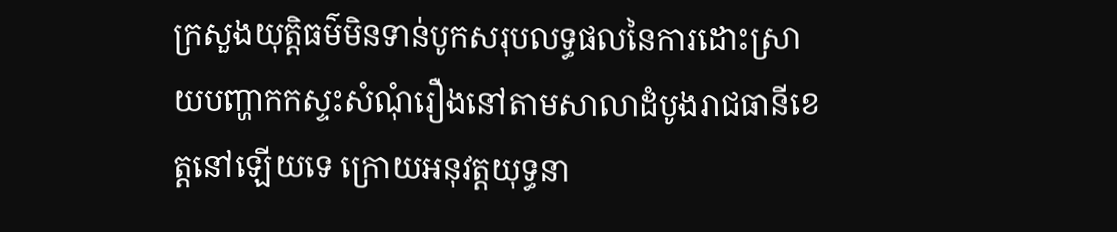ក្រសួងយុត្តិធម៌មិនទាន់បូកសរុបលទ្ធផលនៃការដោះស្រាយបញ្ហាកកស្ទះសំណុំរឿងនៅតាមសាលាដំបូងរាជធានីខេត្តនៅឡើយទេ ក្រោយអនុវត្តយុទ្ធនា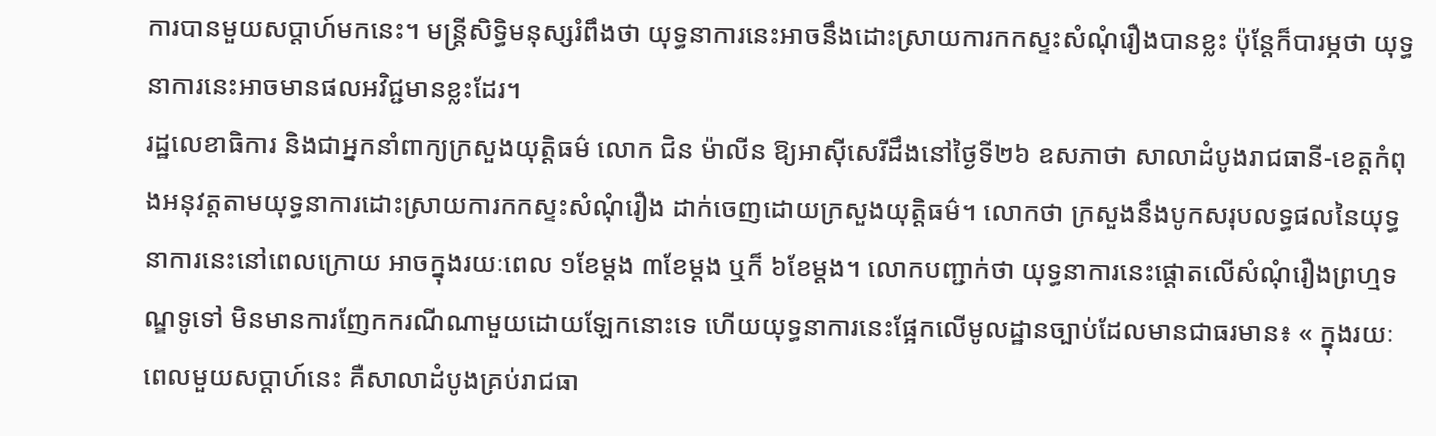ការបានមួយសប្ដាហ៍មកនេះ។ មន្ត្រីសិទ្ធិមនុស្សរំពឹងថា យុទ្ធនាការនេះអាចនឹងដោះស្រាយការកកស្ទះសំណុំរឿងបានខ្លះ ប៉ុន្តែក៏បារម្ភថា យុទ្ធនាការនេះអាចមានផលអវិជ្ជមានខ្លះដែរ។
រដ្ឋលេខាធិការ និងជាអ្នកនាំពាក្យក្រសួងយុត្តិធម៌ លោក ជិន ម៉ាលីន ឱ្យអាស៊ីសេរីដឹងនៅថ្ងៃទី២៦ ឧសភាថា សាលាដំបូងរាជធានី-ខេត្តកំពុងអនុវត្តតាមយុទ្ធនាការដោះស្រាយការកកស្ទះសំណុំរឿង ដាក់ចេញដោយក្រសួងយុត្តិធម៌។ លោកថា ក្រសួងនឹងបូកសរុបលទ្ធផលនៃយុទ្ធនាការនេះនៅពេលក្រោយ អាចក្នុងរយៈពេល ១ខែម្តង ៣ខែម្ដង ឬក៏ ៦ខែម្ដង។ លោកបញ្ជាក់ថា យុទ្ធនាការនេះផ្ដោតលើសំណុំរឿងព្រហ្មទណ្ឌទូទៅ មិនមានការញែកករណីណាមួយដោយឡែកនោះទេ ហើយយុទ្ធនាការនេះផ្អែកលើមូលដ្ឋានច្បាប់ដែលមានជាធរមាន៖ « ក្នុងរយៈពេលមួយសប្ដាហ៍នេះ គឺសាលាដំបូងគ្រប់រាជធា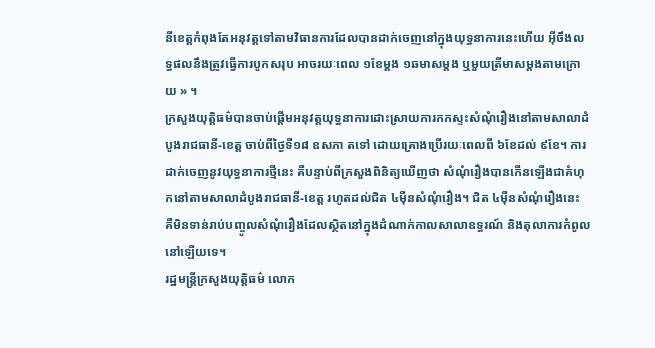នីខេត្តកំពុងតែអនុវត្តទៅតាមវិធានការដែលបានដាក់ចេញនៅក្នុងយុទ្ធនាការនេះហើយ អ៊ីចឹងលទ្ធផលនឹងត្រូវធ្វើការបូកសរុប អាចរយៈពេល ១ខែម្ដង ១ឆមាសម្ដង ឬមួយត្រីមាសម្ដងតាមក្រោយ » ។
ក្រសួងយុត្តិធម៌បានចាប់ផ្ដើមអនុវត្តយុទ្ធនាការដោះស្រាយការកកស្ទះសំណុំរឿងនៅតាមសាលាដំបូងរាជធានី-ខេត្ត ចាប់ពីថ្ងៃទី១៨ ឧសភា តទៅ ដោយគ្រោងប្រើរយៈពេលពី ៦ខែដល់ ៩ខែ។ ការដាក់ចេញនូវយុទ្ធនាការថ្មីនេះ គឺបន្ទាប់ពីក្រសួងពិនិត្យឃើញថា សំណុំរឿងបានកើនឡើងជាគំហុកនៅតាមសាលាដំបូងរាជធានី-ខេត្ត រហូតដល់ជិត ៤ម៉ឺនសំណុំរឿង។ ជិត ៤ម៉ឺនសំណុំរឿងនេះ គឺមិនទាន់រាប់បញ្ចូលសំណុំរឿងដែលស្ថិតនៅក្នុងដំណាក់កាលសាលាឧទ្ធរណ៍ និងតុលាការកំពូលនៅឡើយទេ។
រដ្ឋមន្ត្រីក្រសួងយុត្តិធម៌ លោក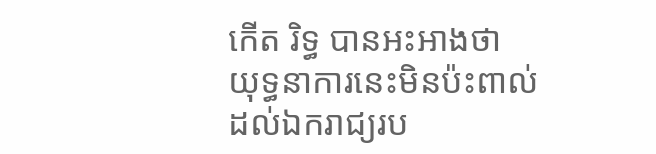កើត រិទ្ធ បានអះអាងថា យុទ្ធនាការនេះមិនប៉ះពាល់ដល់ឯករាជ្យរប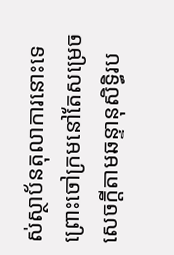ស់ស្ថាប័នតុលាការនោះទេ ព្រោះចៅក្រមនៅតែសម្រេចសេចក្តីតាមឆន្ទានុសិទ្ធិរប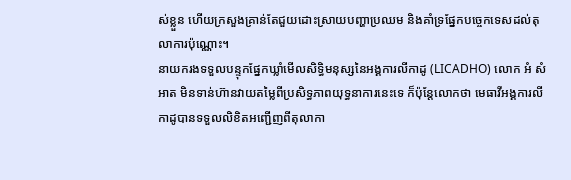ស់ខ្លួន ហើយក្រសួងគ្រាន់តែជួយដោះស្រាយបញ្ហាប្រឈម និងគាំទ្រផ្នែកបច្ចេកទេសដល់តុលាការប៉ុណ្ណោះ។
នាយករងទទួលបន្ទុកផ្នែកឃ្លាំមើលសិទ្ធិមនុស្សនៃអង្គការលីកាដូ (LICADHO) លោក អំ សំអាត មិនទាន់ហ៊ានវាយតម្លៃពីប្រសិទ្ធភាពយុទ្ធនាការនេះទេ ក៏ប៉ុន្តែលោកថា មេធាវីអង្គការលីកាដូបានទទួលលិខិតអញ្ជើញពីតុលាកា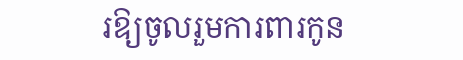រឱ្យចូលរួមការពារកូន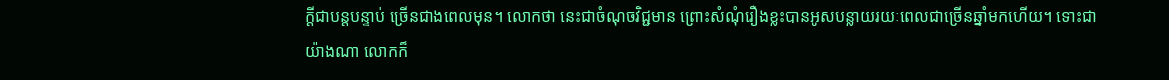ក្ដីជាបន្តបន្ទាប់ ច្រើនជាងពេលមុន។ លោកថា នេះជាចំណុចវិជ្ជមាន ព្រោះសំណុំរឿងខ្លះបានអូសបន្លាយរយៈពេលជាច្រើនឆ្នាំមកហើយ។ ទោះជាយ៉ាងណា លោកក៏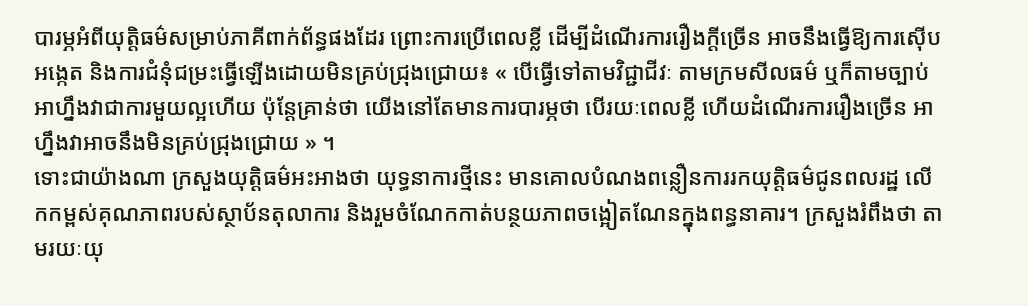បារម្ភអំពីយុត្តិធម៌សម្រាប់ភាគីពាក់ព័ន្ធផងដែរ ព្រោះការប្រើពេលខ្លី ដើម្បីដំណើរការរឿងក្តីច្រើន អាចនឹងធ្វើឱ្យការស៊ើបអង្កេត និងការជំនុំជម្រះធ្វើឡើងដោយមិនគ្រប់ជ្រុងជ្រោយ៖ « បើធ្វើទៅតាមវិជ្ជាជីវៈ តាមក្រមសីលធម៌ ឬក៏តាមច្បាប់ អាហ្នឹងវាជាការមួយល្អហើយ ប៉ុន្តែគ្រាន់ថា យើងនៅតែមានការបារម្ភថា បើរយៈពេលខ្លី ហើយដំណើរការរឿងច្រើន អាហ្នឹងវាអាចនឹងមិនគ្រប់ជ្រុងជ្រោយ » ។
ទោះជាយ៉ាងណា ក្រសួងយុត្តិធម៌អះអាងថា យុទ្ធនាការថ្មីនេះ មានគោលបំណងពន្លឿនការរកយុត្តិធម៌ជូនពលរដ្ឋ លើកកម្ពស់គុណភាពរបស់ស្ថាប័នតុលាការ និងរួមចំណែកកាត់បន្ថយភាពចង្អៀតណែនក្នុងពន្ធនាគារ។ ក្រសួងរំពឹងថា តាមរយៈយុ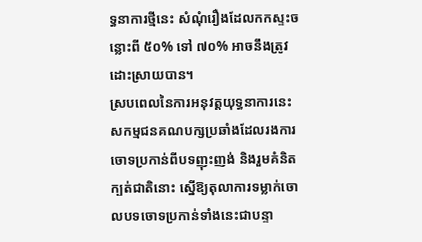ទ្ធនាការថ្មីនេះ សំណុំរឿងដែលកកស្ទះចន្លោះពី ៥០% ទៅ ៧០% អាចនឹងត្រូវដោះស្រាយបាន។
ស្របពេលនៃការអនុវត្តយុទ្ធនាការនេះ សកម្មជនគណបក្សប្រឆាំងដែលរងការចោទប្រកាន់ពីបទញុះញង់ និងរួមគំនិតក្បត់ជាតិនោះ ស្នើឱ្យតុលាការទម្លាក់ចោលបទចោទប្រកាន់ទាំងនេះជាបន្ទា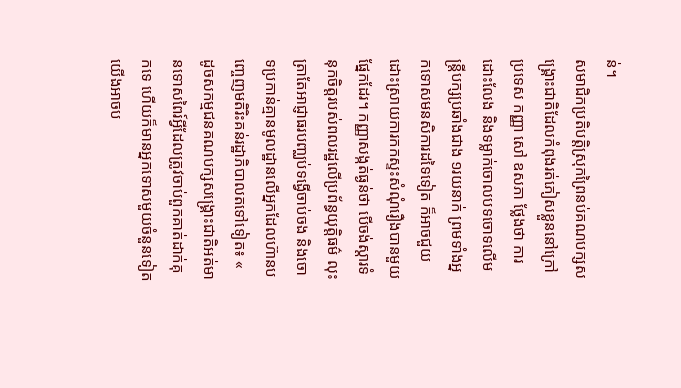ន់។
សមាជិកប្រតិបត្តិស្រុកព្រៃនប់គណបក្សសង្គ្រោះជាតិដែលកំពុងរត់ភៀសខ្លួននៅក្រៅប្រទេស កញ្ញា សៅ ឧសភា ថ្លែងថា ការដោះលែង និងទម្លាក់ចោលបទចោទលើមន្ត្រីបក្សប្រឆាំងជាង ១រយនាក់ ព្រមទាំងអ្នកទោសមនសិការដទៃទៀត ក៏អាចជួយដោះស្រាយការកកស្ទះសំណុំរឿងបានមួយផ្នែកដែរ។ កញ្ញាសង្កត់ធ្ងន់ថា បើចង់ស្តារទំនុកចិត្តរបស់ពលរដ្ឋលើប្រព័ន្ធយុត្តិធម៌ លុះត្រាតែអាជ្ញាធរបញ្ឈប់ទង្វើចាប់ចង និងចោទប្រកាន់គ្មានមូលដ្ឋានលើអ្នកដែលហ៊ានបញ្ចេញមតិរិះគន់រដ្ឋាភិបាលតទៅទៀត៖ « ដូចសកម្មជនគណបក្សសង្គ្រោះជាតិអត់មានទោសពៃរ៍អ្វីដែលត្រូវចាប់ពួកគាត់ដាក់គុកទេ ហើយក៏មានអ្នកទោសមួយចំនួនទៀត យើងអាចប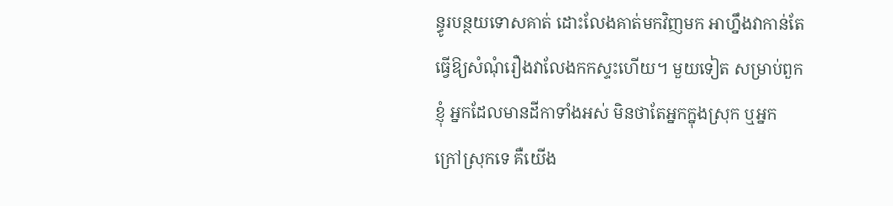ន្ធូរបន្ថយទោសគាត់ ដោះលែងគាត់មកវិញមក អាហ្នឹងវាកាន់តែធ្វើឱ្យសំណុំរឿងវាលែងកកស្ទះហើយ។ មួយទៀត សម្រាប់ពួកខ្ញុំ អ្នកដែលមានដីកាទាំងអស់ មិនថាតែអ្នកក្នុងស្រុក ឬអ្នកក្រៅស្រុកទេ គឺយើង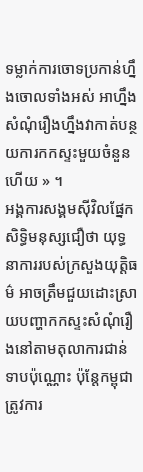ទម្លាក់ការចោទប្រកាន់ហ្នឹងចោលទាំងអស់ អាហ្នឹងសំណុំរឿងហ្នឹងវាកាត់បន្ថយការកកស្ទះមួយចំនួនហើយ » ។
អង្គការសង្គមស៊ីវិលផ្នែកសិទ្ធិមនុស្សជឿថា យុទ្ធនាការរបស់ក្រសួងយុត្តិធម៌ អាចត្រឹមជួយដោះស្រាយបញ្ហាកកស្ទះសំណុំរឿងនៅតាមតុលាការជាន់ទាបប៉ុណ្ណោះ ប៉ុន្តែកម្ពុជាត្រូវការ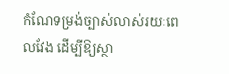កំណែទម្រង់ច្បាស់លាស់រយៈពេលវែង ដើម្បីឱ្យស្ថា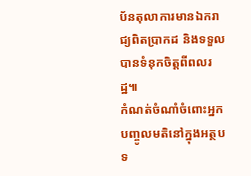ប័នតុលាការមានឯករាជ្យពិតប្រាកដ និងទទួលបានទំនុកចិត្តពីពលរដ្ឋ៕
កំណត់ចំណាំចំពោះអ្នកបញ្ចូលមតិនៅក្នុងអត្ថបទ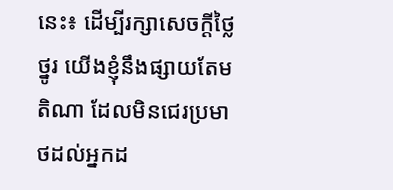នេះ៖ ដើម្បីរក្សាសេចក្ដីថ្លៃថ្នូរ យើងខ្ញុំនឹងផ្សាយតែមតិណា ដែលមិនជេរប្រមាថដល់អ្នកដ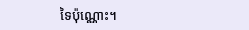ទៃប៉ុណ្ណោះ។